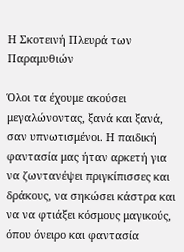Η Σκοτεινή Πλευρά των Παραμυθιών

Όλοι τα έχουμε ακούσει μεγαλώνοντας, ξανά και ξανά, σαν υπνωτισμένοι. Η παιδική φαντασία μας ήταν αρκετή για να ζωντανέψει πριγκίπισσες και δράκους, να σηκώσει κάστρα και να να φτιάξει κόσμους μαγικούς, όπου όνειρο και φαντασία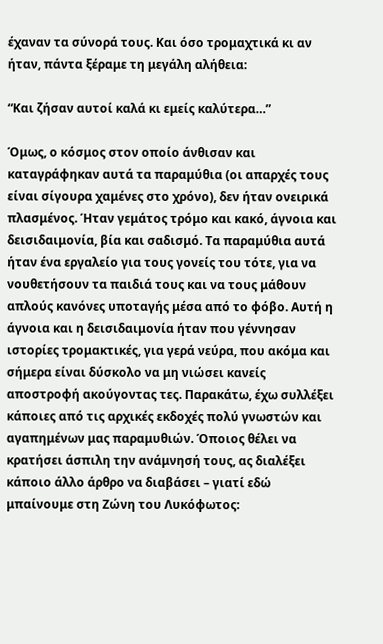έχαναν τα σύνορά τους. Και όσο τρομαχτικά κι αν ήταν, πάντα ξέραμε τη μεγάλη αλήθεια:

“Και ζήσαν αυτοί καλά κι εμείς καλύτερα…”

Όμως, ο κόσμος στον οποίο άνθισαν και καταγράφηκαν αυτά τα παραμύθια (οι απαρχές τους είναι σίγουρα χαμένες στο χρόνο), δεν ήταν ονειρικά πλασμένος. Ήταν γεμάτος τρόμο και κακό, άγνοια και δεισιδαιμονία, βία και σαδισμό. Τα παραμύθια αυτά ήταν ένα εργαλείο για τους γονείς του τότε, για να νουθετήσουν τα παιδιά τους και να τους μάθουν απλούς κανόνες υποταγής μέσα από το φόβο. Αυτή η άγνοια και η δεισιδαιμονία ήταν που γέννησαν ιστορίες τρομακτικές, για γερά νεύρα, που ακόμα και σήμερα είναι δύσκολο να μη νιώσει κανείς αποστροφή ακούγοντας τες. Παρακάτω, έχω συλλέξει κάποιες από τις αρχικές εκδοχές πολύ γνωστών και αγαπημένων μας παραμυθιών. Όποιος θέλει να κρατήσει άσπιλη την ανάμνησή τους, ας διαλέξει κάποιο άλλο άρθρο να διαβάσει – γιατί εδώ μπαίνουμε στη Ζώνη του Λυκόφωτος: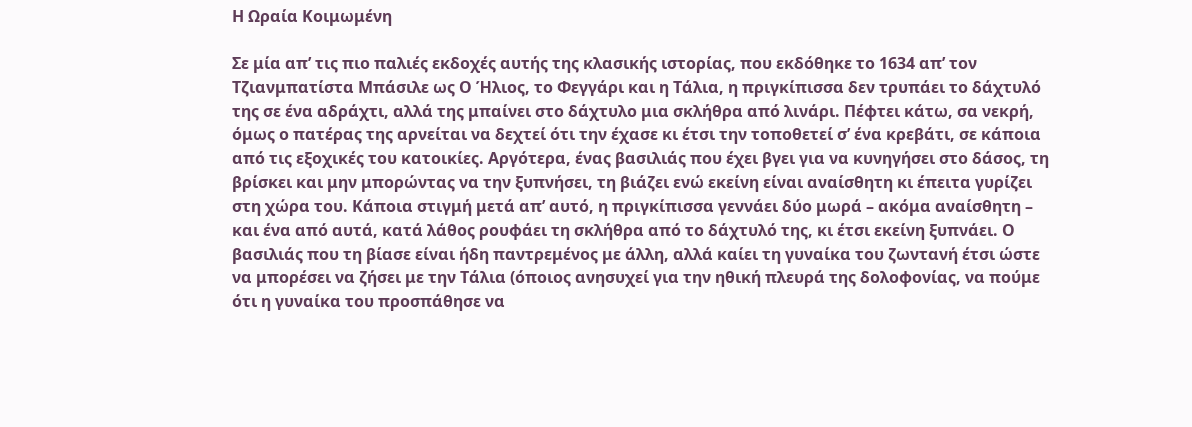Η Ωραία Κοιμωμένη

Σε μία απ’ τις πιο παλιές εκδοχές αυτής της κλασικής ιστορίας, που εκδόθηκε το 1634 απ’ τον Τζιανμπατίστα Μπάσιλε ως Ο Ήλιος, το Φεγγάρι και η Τάλια, η πριγκίπισσα δεν τρυπάει το δάχτυλό της σε ένα αδράχτι, αλλά της μπαίνει στο δάχτυλο μια σκλήθρα από λινάρι. Πέφτει κάτω, σα νεκρή, όμως ο πατέρας της αρνείται να δεχτεί ότι την έχασε κι έτσι την τοποθετεί σ’ ένα κρεβάτι, σε κάποια από τις εξοχικές του κατοικίες. Αργότερα, ένας βασιλιάς που έχει βγει για να κυνηγήσει στο δάσος, τη βρίσκει και μην μπορώντας να την ξυπνήσει, τη βιάζει ενώ εκείνη είναι αναίσθητη κι έπειτα γυρίζει στη χώρα του. Κάποια στιγμή μετά απ’ αυτό, η πριγκίπισσα γεννάει δύο μωρά – ακόμα αναίσθητη – και ένα από αυτά, κατά λάθος ρουφάει τη σκλήθρα από το δάχτυλό της, κι έτσι εκείνη ξυπνάει. Ο βασιλιάς που τη βίασε είναι ήδη παντρεμένος με άλλη, αλλά καίει τη γυναίκα του ζωντανή έτσι ώστε να μπορέσει να ζήσει με την Τάλια (όποιος ανησυχεί για την ηθική πλευρά της δολοφονίας, να πούμε ότι η γυναίκα του προσπάθησε να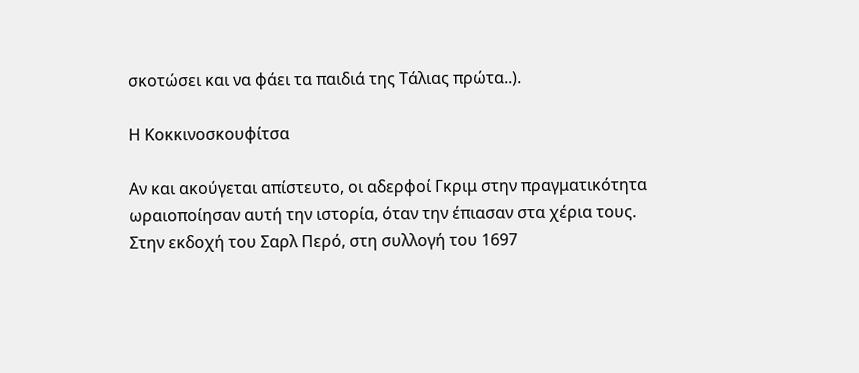σκοτώσει και να φάει τα παιδιά της Τάλιας πρώτα..).

Η Κοκκινοσκουφίτσα

Αν και ακούγεται απίστευτο, οι αδερφοί Γκριμ στην πραγματικότητα ωραιοποίησαν αυτή την ιστορία, όταν την έπιασαν στα χέρια τους. Στην εκδοχή του Σαρλ Περό, στη συλλογή του 1697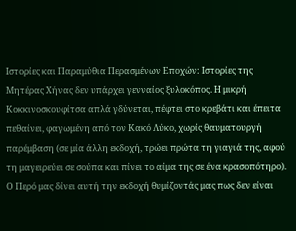Ιστορίες και Παραμύθια Περασμένων Εποχών: Ιστορίες της Μητέρας Χήνας δεν υπάρχει γενναίος ξυλοκόπος. Η μικρή Κοκκινοσκουφίτσα απλά γδύνεται, πέφτει στο κρεβάτι και έπειτα πεθαίνει, φαγωμένη από τον Κακό Λύκο, χωρίς θαυματουργή παρέμβαση (σε μία άλλη εκδοχή, τρώει πρώτα τη γιαγιά της, αφού τη μαγειρεύει σε σούπα και πίνει το αίμα της σε ένα κρασοπότηρο). Ο Περό μας δίνει αυτή την εκδοχή θυμίζοντάς μας πως δεν είναι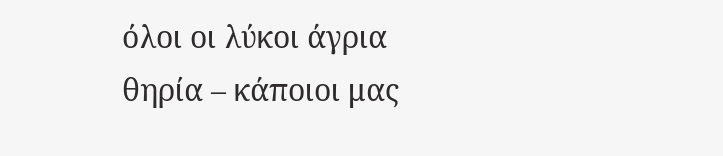όλοι οι λύκοι άγρια θηρία – κάποιοι μας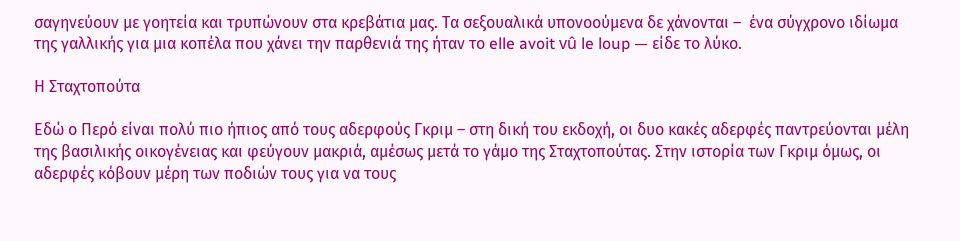σαγηνεύουν με γοητεία και τρυπώνουν στα κρεβάτια μας. Τα σεξουαλικά υπονοούμενα δε χάνονται –  ένα σύγχρονο ιδίωμα της γαλλικής για μια κοπέλα που χάνει την παρθενιά της ήταν το elle avoit vû le loup — είδε το λύκο.

Η Σταχτοπούτα

Εδώ ο Περό είναι πολύ πιο ήπιος από τους αδερφούς Γκριμ – στη δική του εκδοχή, οι δυο κακές αδερφές παντρεύονται μέλη της βασιλικής οικογένειας και φεύγουν μακριά, αμέσως μετά το γάμο της Σταχτοπούτας. Στην ιστορία των Γκριμ όμως, οι αδερφές κόβουν μέρη των ποδιών τους για να τους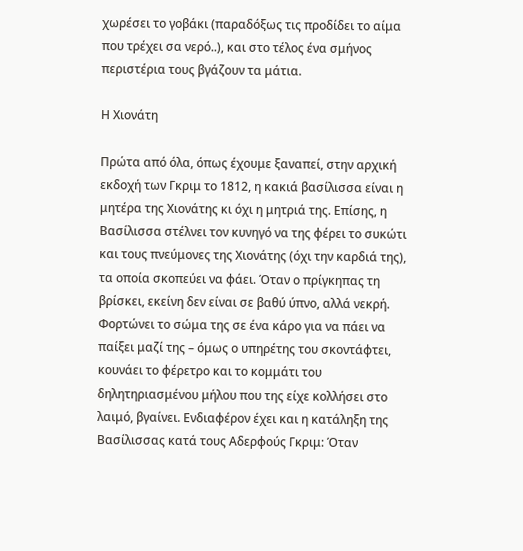χωρέσει το γοβάκι (παραδόξως τις προδίδει το αίμα που τρέχει σα νερό..), και στο τέλος ένα σμήνος περιστέρια τους βγάζουν τα μάτια.

Η Χιονάτη

Πρώτα από όλα, όπως έχουμε ξαναπεί, στην αρχική εκδοχή των Γκριμ το 1812, η κακιά βασίλισσα είναι η μητέρα της Χιονάτης κι όχι η μητριά της. Επίσης, η Βασίλισσα στέλνει τον κυνηγό να της φέρει το συκώτι και τους πνεύμονες της Χιονάτης (όχι την καρδιά της), τα οποία σκοπεύει να φάει. Όταν ο πρίγκηπας τη βρίσκει, εκείνη δεν είναι σε βαθύ ύπνο, αλλά νεκρή. Φορτώνει το σώμα της σε ένα κάρο για να πάει να παίξει μαζί της – όμως ο υπηρέτης του σκοντάφτει, κουνάει το φέρετρο και το κομμάτι του δηλητηριασμένου μήλου που της είχε κολλήσει στο λαιμό, βγαίνει. Ενδιαφέρον έχει και η κατάληξη της Βασίλισσας κατά τους Αδερφούς Γκριμ: Όταν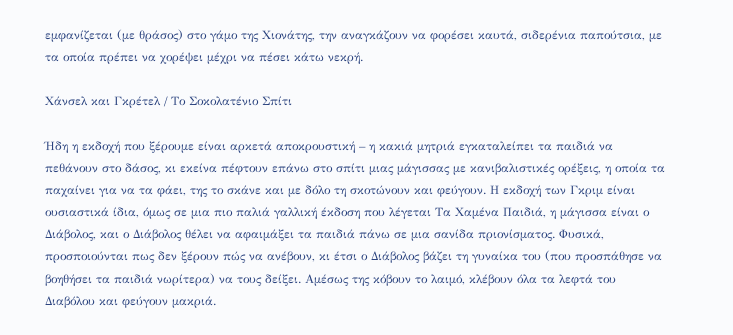εμφανίζεται (με θράσος) στο γάμο της Χιονάτης, την αναγκάζουν να φορέσει καυτά, σιδερένια παπούτσια, με τα οποία πρέπει να χορέψει μέχρι να πέσει κάτω νεκρή.

Χάνσελ και Γκρέτελ / Το Σοκολατένιο Σπίτι

Ήδη η εκδοχή που ξέρουμε είναι αρκετά αποκρουστική – η κακιά μητριά εγκαταλείπει τα παιδιά να πεθάνουν στο δάσος, κι εκείνα πέφτουν επάνω στο σπίτι μιας μάγισσας με κανιβαλιστικές ορέξεις, η οποία τα παχαίνει για να τα φάει, της το σκάνε και με δόλο τη σκοτώνουν και φεύγουν. Η εκδοχή των Γκριμ είναι ουσιαστικά ίδια, όμως σε μια πιο παλιά γαλλική έκδοση που λέγεται Τα Χαμένα Παιδιά, η μάγισσα είναι ο Διάβολος, και ο Διάβολος θέλει να αφαιμάξει τα παιδιά πάνω σε μια σανίδα πριονίσματος. Φυσικά, προσποιούνται πως δεν ξέρουν πώς να ανέβουν, κι έτσι ο Διάβολος βάζει τη γυναίκα του (που προσπάθησε να βοηθήσει τα παιδιά νωρίτερα) να τους δείξει. Αμέσως της κόβουν το λαιμό, κλέβουν όλα τα λεφτά του Διαβόλου και φεύγουν μακριά.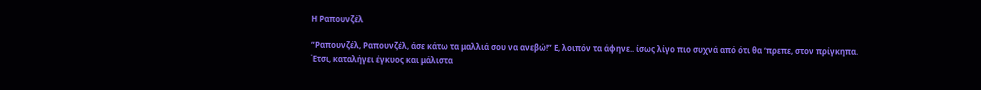Η Ραπουνζέλ

“Ραπουνζέλ, Ραπουνζέλ, άσε κάτω τα μαλλιά σου να ανεβώ!” Ε, λοιπόν τα άφηνε.. ίσως λίγο πιο συχνά από ότι θα ‘πρεπε, στον πρίγκηπα. Έτσι, καταλήγει έγκυος και μάλιστα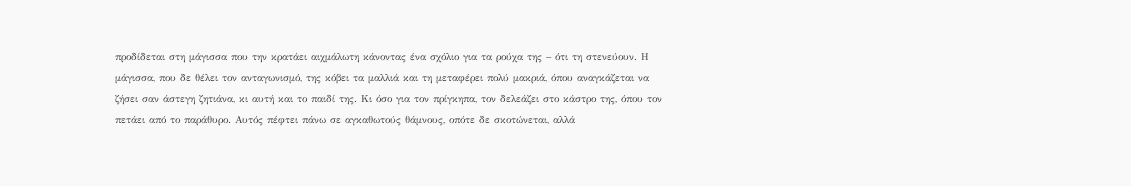προδίδεται στη μάγισσα που την κρατάει αιχμάλωτη κάνοντας ένα σχόλιο για τα ρούχα της – ότι τη στενεύουν. Η μάγισσα, που δε θέλει τον ανταγωνισμό, της κόβει τα μαλλιά και τη μεταφέρει πολύ μακριά, όπου αναγκάζεται να ζήσει σαν άστεγη ζητιάνα, κι αυτή και το παιδί της. Κι όσο για τον πρίγκηπα, τον δελεάζει στο κάστρο της, όπου τον πετάει από το παράθυρο. Αυτός πέφτει πάνω σε αγκαθωτούς θάμνους, οπότε δε σκοτώνεται, αλλά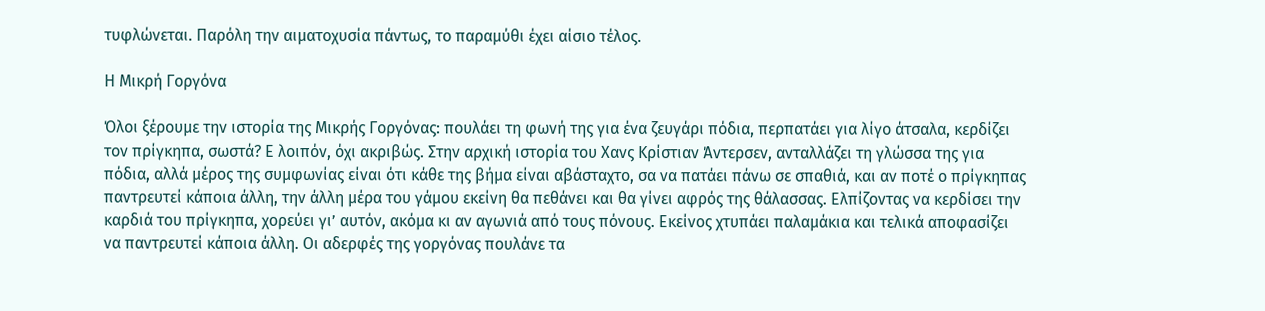τυφλώνεται. Παρόλη την αιματοχυσία πάντως, το παραμύθι έχει αίσιο τέλος.

Η Μικρή Γοργόνα

Όλοι ξέρουμε την ιστορία της Μικρής Γοργόνας: πουλάει τη φωνή της για ένα ζευγάρι πόδια, περπατάει για λίγο άτσαλα, κερδίζει τον πρίγκηπα, σωστά? Ε λοιπόν, όχι ακριβώς. Στην αρχική ιστορία του Χανς Κρίστιαν Άντερσεν, ανταλλάζει τη γλώσσα της για πόδια, αλλά μέρος της συμφωνίας είναι ότι κάθε της βήμα είναι αβάσταχτο, σα να πατάει πάνω σε σπαθιά, και αν ποτέ ο πρίγκηπας παντρευτεί κάποια άλλη, την άλλη μέρα του γάμου εκείνη θα πεθάνει και θα γίνει αφρός της θάλασσας. Ελπίζοντας να κερδίσει την καρδιά του πρίγκηπα, χορεύει γι’ αυτόν, ακόμα κι αν αγωνιά από τους πόνους. Εκείνος χτυπάει παλαμάκια και τελικά αποφασίζει να παντρευτεί κάποια άλλη. Οι αδερφές της γοργόνας πουλάνε τα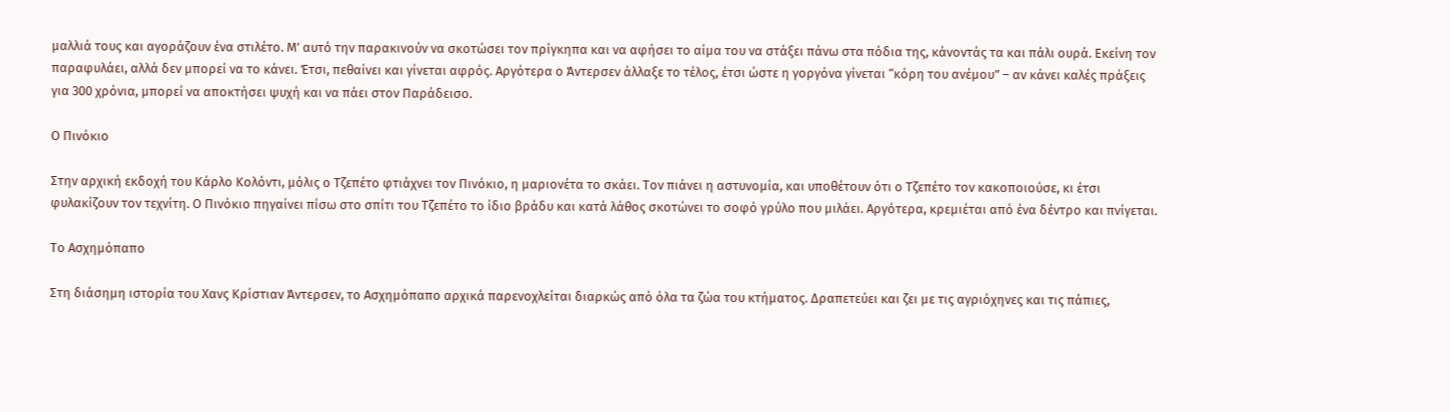μαλλιά τους και αγοράζουν ένα στιλέτο. Μ’ αυτό την παρακινούν να σκοτώσει τον πρίγκηπα και να αφήσει το αίμα του να στάξει πάνω στα πόδια της, κάνοντάς τα και πάλι ουρά. Εκείνη τον παραφυλάει, αλλά δεν μπορεί να το κάνει. Έτσι, πεθαίνει και γίνεται αφρός. Αργότερα ο Άντερσεν άλλαξε το τέλος, έτσι ώστε η γοργόνα γίνεται “κόρη του ανέμου” – αν κάνει καλές πράξεις για 300 χρόνια, μπορεί να αποκτήσει ψυχή και να πάει στον Παράδεισο.

Ο Πινόκιο

Στην αρχική εκδοχή του Κάρλο Κολόντι, μόλις ο Τζεπέτο φτιάχνει τον Πινόκιο, η μαριονέτα το σκάει. Τον πιάνει η αστυνομία, και υποθέτουν ότι ο Τζεπέτο τον κακοποιούσε, κι έτσι φυλακίζουν τον τεχνίτη. Ο Πινόκιο πηγαίνει πίσω στο σπίτι του Τζεπέτο το ίδιο βράδυ και κατά λάθος σκοτώνει το σοφό γρύλο που μιλάει. Αργότερα, κρεμιέται από ένα δέντρο και πνίγεται.

Το Ασχημόπαπο

Στη διάσημη ιστορία του Χανς Κρίστιαν Άντερσεν, το Ασχημόπαπο αρχικά παρενοχλείται διαρκώς από όλα τα ζώα του κτήματος. Δραπετεύει και ζει με τις αγριόχηνες και τις πάπιες,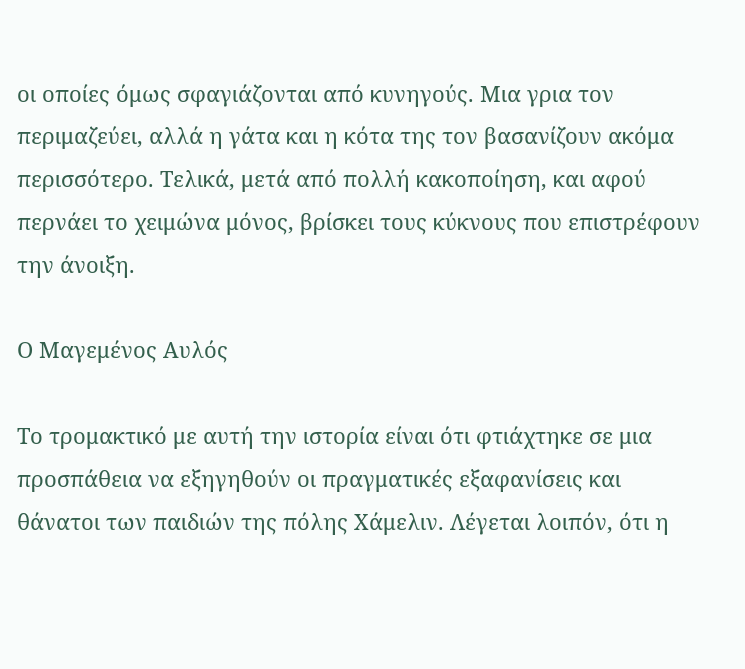οι οποίες όμως σφαγιάζονται από κυνηγούς. Μια γρια τον περιμαζεύει, αλλά η γάτα και η κότα της τον βασανίζουν ακόμα περισσότερο. Τελικά, μετά από πολλή κακοποίηση, και αφού περνάει το χειμώνα μόνος, βρίσκει τους κύκνους που επιστρέφουν την άνοιξη.

Ο Μαγεμένος Αυλός

Το τρομακτικό με αυτή την ιστορία είναι ότι φτιάχτηκε σε μια προσπάθεια να εξηγηθούν οι πραγματικές εξαφανίσεις και θάνατοι των παιδιών της πόλης Χάμελιν. Λέγεται λοιπόν, ότι η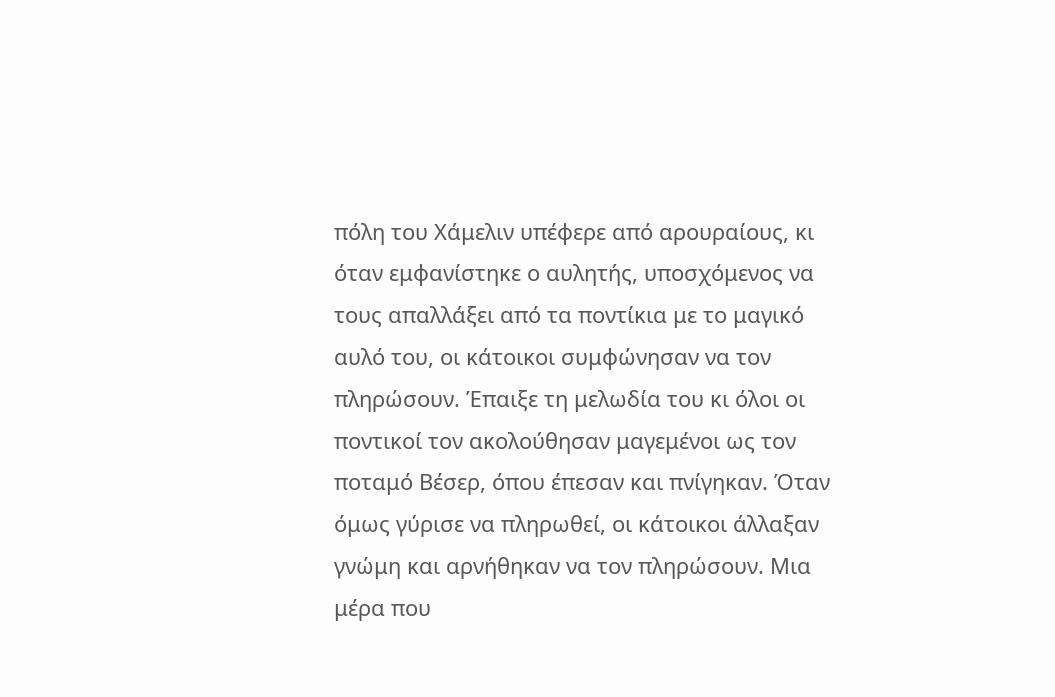πόλη του Χάμελιν υπέφερε από αρουραίους, κι όταν εμφανίστηκε ο αυλητής, υποσχόμενος να τους απαλλάξει από τα ποντίκια με το μαγικό αυλό του, οι κάτοικοι συμφώνησαν να τον πληρώσουν. Έπαιξε τη μελωδία του κι όλοι οι ποντικοί τον ακολούθησαν μαγεμένοι ως τον ποταμό Βέσερ, όπου έπεσαν και πνίγηκαν. Όταν όμως γύρισε να πληρωθεί, οι κάτοικοι άλλαξαν γνώμη και αρνήθηκαν να τον πληρώσουν. Μια μέρα που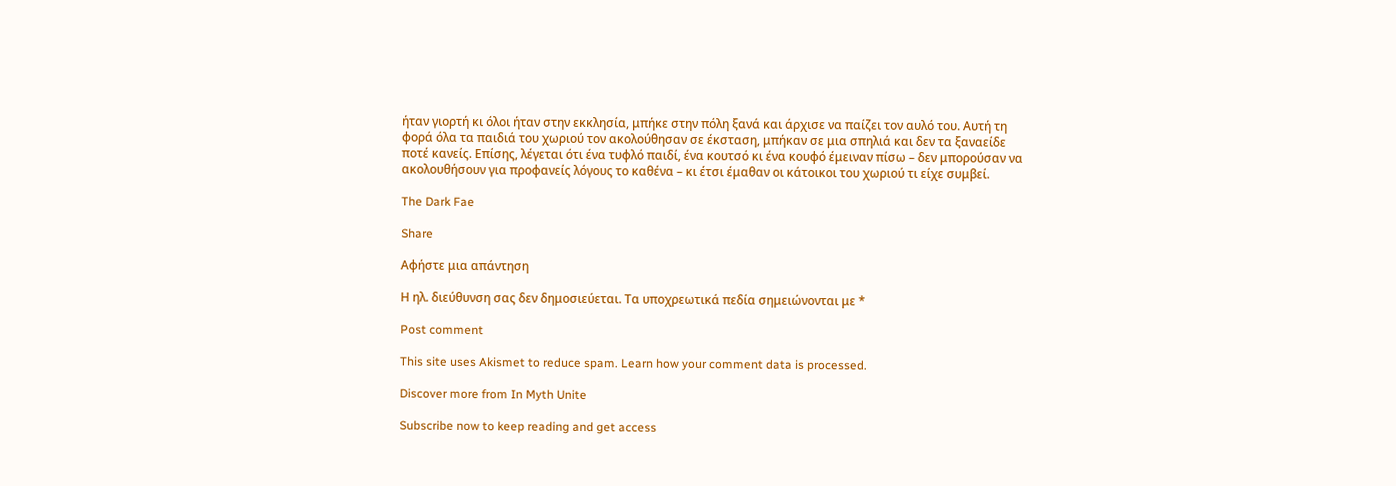ήταν γιορτή κι όλοι ήταν στην εκκλησία, μπήκε στην πόλη ξανά και άρχισε να παίζει τον αυλό του. Αυτή τη φορά όλα τα παιδιά του χωριού τον ακολούθησαν σε έκσταση, μπήκαν σε μια σπηλιά και δεν τα ξαναείδε ποτέ κανείς. Επίσης, λέγεται ότι ένα τυφλό παιδί, ένα κουτσό κι ένα κουφό έμειναν πίσω – δεν μπορούσαν να ακολουθήσουν για προφανείς λόγους το καθένα – κι έτσι έμαθαν οι κάτοικοι του χωριού τι είχε συμβεί.

The Dark Fae

Share

Αφήστε μια απάντηση

Η ηλ. διεύθυνση σας δεν δημοσιεύεται. Τα υποχρεωτικά πεδία σημειώνονται με *

Post comment

This site uses Akismet to reduce spam. Learn how your comment data is processed.

Discover more from In Myth Unite

Subscribe now to keep reading and get access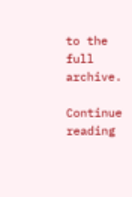to the full archive.

Continue reading